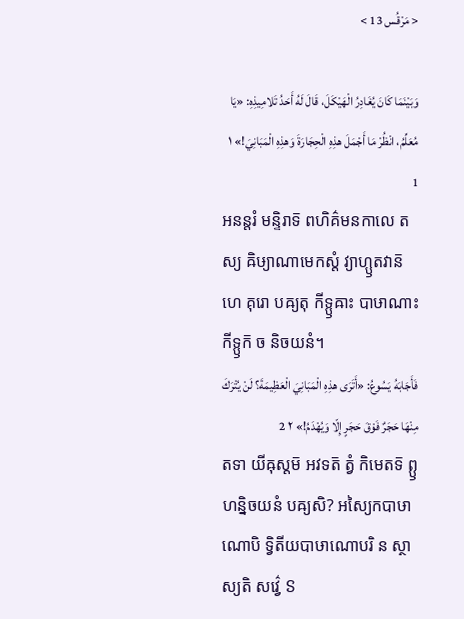< مَرْقُس 13 >

وَبَيْنَمَا كَانَ يُغَادِرُ الْهَيْكَلَ، قَالَ لَهُ أَحَدُ تَلامِيذِهِ: «يَا مُعَلِّمُ، انْظُرْ مَا أَجْمَلَ هذِهِ الْحِجَارَةَ وَهذِهِ الْمَبَانِيَ!» ١ 1
អនន្តរំ មន្ទិរាទ៑ ពហិគ៌មនកាលេ តស្យ ឝិឞ្យាណាមេកស្តំ វ្យាហ្ឫតវាន៑ ហេ គុរោ បឝ្យតុ កីទ្ឫឝាះ បាឞាណាះ កីទ្ឫក៑ ច និចយនំ។
فَأَجَابَهُ يَسُوعُ: «أَتَرَى هذِهِ الْمَبَانِيَ الْعَظِيمَةَ؟ لَنْ يُتْرَكَ مِنْهَا حَجَرٌ فَوْقَ حَجَرٍ إِلّا وَيُهْدَمُ!» ٢ 2
តទា យីឝុស្តម៑ អវទត៑ ត្វំ កិមេតទ៑ ព្ឫហន្និចយនំ បឝ្យសិ? អស្យៃកបាឞាណោបិ ទ្វិតីយបាឞាណោបរិ ន ស្ថាស្យតិ សវ៌្វេ ៜ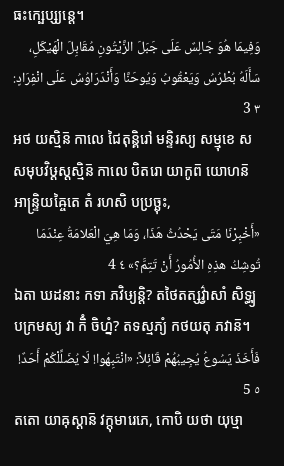ធះក្ឞេប្ស្យន្តេ។
وَفِيمَا هُوَ جَالِسٌ عَلَى جَبَلَ الزَّيْتُونِ مُقَابِلَ الْهَيْكَلِ، سَأَلَهُ بُطْرُسُ وَيَعْقُوبُ وَيُوحَنَّا وَأَنْدَرَاوُسُ عَلَى انْفِرَادٍ: ٣ 3
អថ យស្មិន៑ កាលេ ជៃតុន្គិរៅ មន្ទិរស្យ សម្មុខេ ស សមុបវិឞ្ដស្តស្មិន៑ កាលេ បិតរោ យាកូព៑ យោហន៑ អាន្ទ្រិយឝ្ចៃតេ តំ រហសិ បប្រច្ឆុះ,
«أَخْبِرْنَا مَتَى يَحْدُثُ هَذَا، وَمَا هِيَ الْعَلامَةُ عِنْدَمَا تُوشِكُ هذِهِ الأُمُورُ أَنْ تَتِمَّ؟» ٤ 4
ឯតា ឃដនាះ កទា ភវិឞ្យន្តិ? តថៃតត្សវ៌្វាសាំ សិទ្ធ្យុបក្រមស្យ វា កិំ ចិហ្នំ? តទស្មភ្យំ កថយតុ ភវាន៑។
فَأَخَذَ يَسُوعُ يُجِيبُهُمْ قَائِلاً: «انْتَبِهُوا! لَا يُضَلِّلْكُمْ أَحَدٌ! ٥ 5
តតោ យាឝុស្តាន៑ វក្តុមារេភេ, កោបិ យថា យុឞ្មា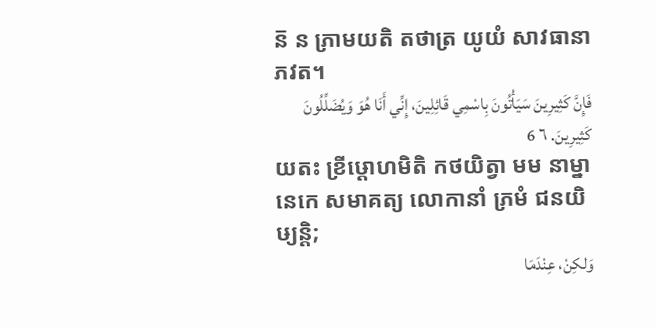ន៑ ន ភ្រាមយតិ តថាត្រ យូយំ សាវធានា ភវត។
فَإِنَّ كَثِيرِينَ سَيَأْتُونَ بِاسْمِي قَائِلِينَ، إِنِّي أَنَا هُوَ وَيُضَلِّلُونَ كَثِيرِينَ. ٦ 6
យតះ ខ្រីឞ្ដោហមិតិ កថយិត្វា មម នាម្នានេកេ សមាគត្យ លោកានាំ ភ្រមំ ជនយិឞ្យន្តិ;
وَلكِنْ، عِنْدَمَا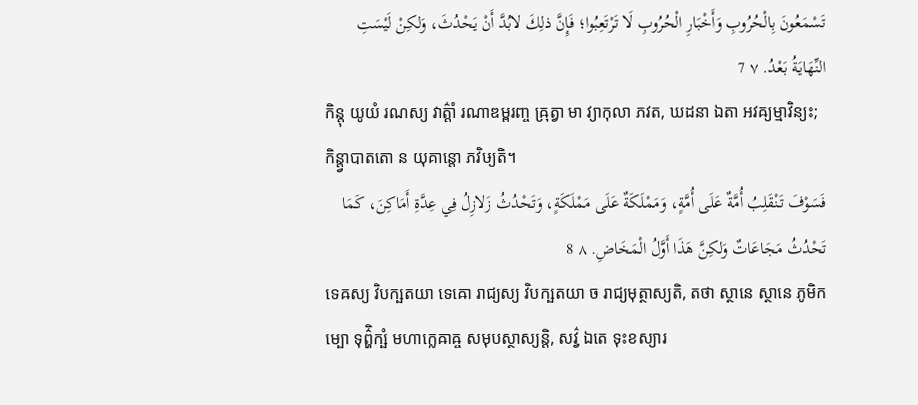تَسْمَعُونَ بِالْحُرُوبِ وَأَخْبَارِ الْحُرُوبِ لَا تَرْتَعِبُوا؛ فَإِنَّ ذلِكَ لابُدَّ أَنْ يَحْدُثَ، وَلكِنْ لَيْسَتِ النِّهَايَةُ بَعْدُ. ٧ 7
កិន្តុ យូយំ រណស្យ វាត៌្តាំ រណាឌម្ពរញ្ច ឝ្រុត្វា មា វ្យាកុលា ភវត, ឃដនា ឯតា អវឝ្យម្មាវិន្យះ; កិន្ត្វាបាតតោ ន យុគាន្តោ ភវិឞ្យតិ។
فَسَوْفَ تَنْقَلِبُ أُمَّةٌ عَلَى أُمَّةٍ، وَمَمْلَكَةٌ عَلَى مَمْلَكَةٍ، وَتَحْدُثُ زَلازِلُ فِي عِدَّةِ أَمَاكِنَ، كَمَا تَحْدُثُ مَجَاعَاتٌ وَلكِنَّ هَذَا أَوَّلُ الْمَخَاضِ. ٨ 8
ទេឝស្យ វិបក្ឞតយា ទេឝោ រាជ្យស្យ វិបក្ឞតយា ច រាជ្យមុត្ថាស្យតិ, តថា ស្ថានេ ស្ថានេ ភូមិកម្បោ ទុព៌្ហិក្ឞំ មហាក្លេឝាឝ្ច សមុបស្ថាស្យន្តិ, សវ៌្វ ឯតេ ទុះខស្យារ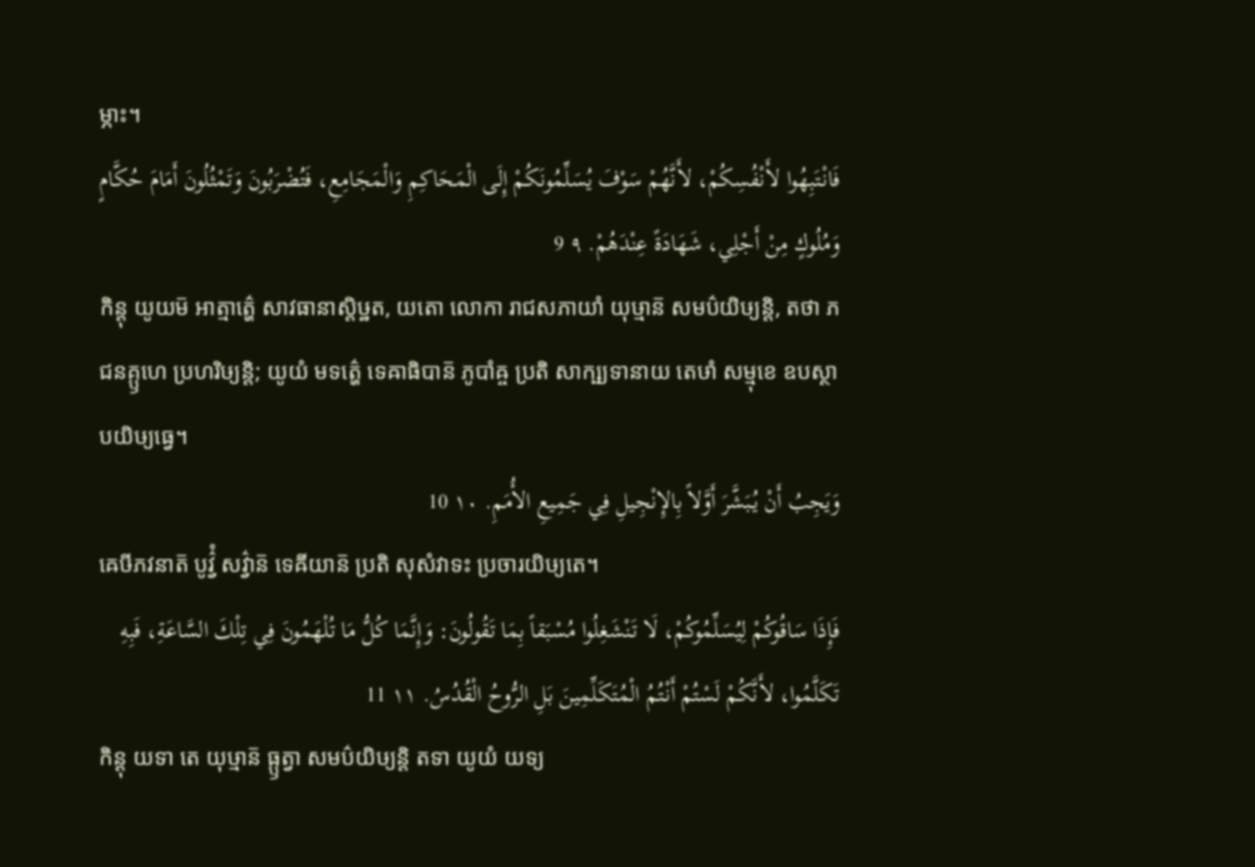ម្ភាះ។
فَانْتَبِهُوا لأَنْفُسِكُمْ، لأَنَّهُمْ سَوْفَ يُسَلِّمُونَكُمْ إِلَى الْمَحَاكِمِ وَالْمَجَامِعِ، فَتُضْرَبُونَ وَتَمْثُلُونَ أَمَامَ حُكَّامٍ وَمُلُوكٍ مِنْ أَجْلِي، شَهَادَةً عِنْدَهُمْ. ٩ 9
កិន្តុ យូយម៑ អាត្មាត៌្ហេ សាវធានាស្តិឞ្ឋត, យតោ លោកា រាជសភាយាំ យុឞ្មាន៑ សមប៌យិឞ្យន្តិ, តថា ភជនគ្ឫហេ ប្រហរិឞ្យន្តិ; យូយំ មទត៌្ហេ ទេឝាធិបាន៑ ភូបាំឝ្ច ប្រតិ សាក្ឞ្យទានាយ តេឞាំ សម្មុខេ ឧបស្ថាបយិឞ្យធ្វេ។
وَيَجِبُ أَنْ يُبَشَّرَ أَوَّلاً بِالإِنْجِيلِ فِي جَمِيعِ الأُمَمِ. ١٠ 10
ឝេឞីភវនាត៑ បូវ៌្វំ សវ៌្វាន៑ ទេឝីយាន៑ ប្រតិ សុសំវាទះ ប្រចារយិឞ្យតេ។
فَإِذَا سَاقُوكُمْ لِيُسَلِّمُوكُمْ، لَا تَنْشَغِلُوا مُسْبَقاً بِمَا تَقُولُونَ: وَإِنَّمَا كُلُّ مَا تُلْهَمُونَ فِي تِلْكَ السَّاعَةِ، فَبِهِ تَكَلَّمُوا، لأَنَّكُمْ لَسْتُمْ أَنْتُمُ الْمُتَكَلِّمِينَ بَلِ الرُّوحُ الْقُدُسُ. ١١ 11
កិន្តុ យទា តេ យុឞ្មាន៑ ធ្ឫត្វា សមប៌យិឞ្យន្តិ តទា យូយំ យទ្យ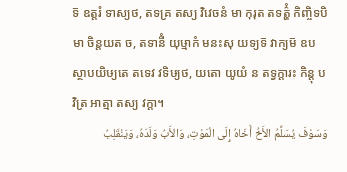ទ៑ ឧត្តរំ ទាស្យថ, តទគ្រ តស្យ វិវេចនំ មា កុរុត តទត៌្ហំ កិញ្ចិទបិ មា ចិន្តយត ច, តទានីំ យុឞ្មាកំ មនះសុ យទ្យទ៑ វាក្យម៑ ឧបស្ថាបយិឞ្យតេ តទេវ វទិឞ្យថ, យតោ យូយំ ន តទ្វក្តារះ កិន្តុ បវិត្រ អាត្មា តស្យ វក្តា។
وَسَوْفَ يُسَلِّمُ الأَخُ أَخَاهُ إِلَى الْمَوْتِ، وَالأَبُ وَلَدَهُ، وَيَنْقَلِبُ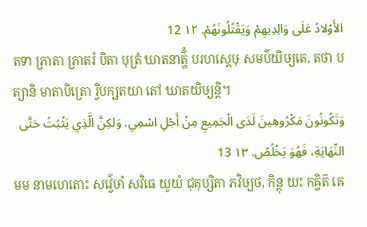الأَوْلادُ عَلَى وَالِدِيهِمْ وَيَقْتُلُونَهُمْ. ١٢ 12
តទា ភ្រាតា ភ្រាតរំ បិតា បុត្រំ ឃាតនាត៌្ហំ បរហស្តេឞុ សមប៌យិឞ្យតេ, តថា បត្យានិ មាតាបិត្រោ រ្វិបក្ឞតយា តៅ ឃាតយិឞ្យន្តិ។
وَتَكُونُونَ مَكْرُوهِينَ لَدَى الْجَمِيعِ مِنْ أَجْلِ اسْمِي. وَلكِنَّ الَّذِي يَثْبُتُ حَتَّى النِّهَايَةِ، فَهُوَ يَخْلُصُ. ١٣ 13
មម នាមហេតោះ សវ៌្វេឞាំ សវិធេ យូយំ ជុគុប្សិតា ភវិឞ្យថ, កិន្តុ យះ កឝ្ចិត៑ ឝេ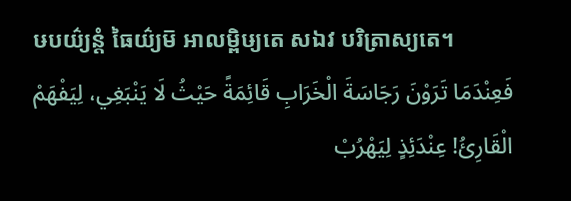ឞបយ៌្យន្តំ ធៃយ៌្យម៑ អាលម្ពិឞ្យតេ សឯវ បរិត្រាស្យតេ។
فَعِنْدَمَا تَرَوْنَ رَجَاسَةَ الْخَرَابِ قَائِمَةً حَيْثُ لَا يَنْبَغِي، لِيَفْهَمْ الْقَارِئُ! عِنْدَئِذٍ لِيَهْرُبْ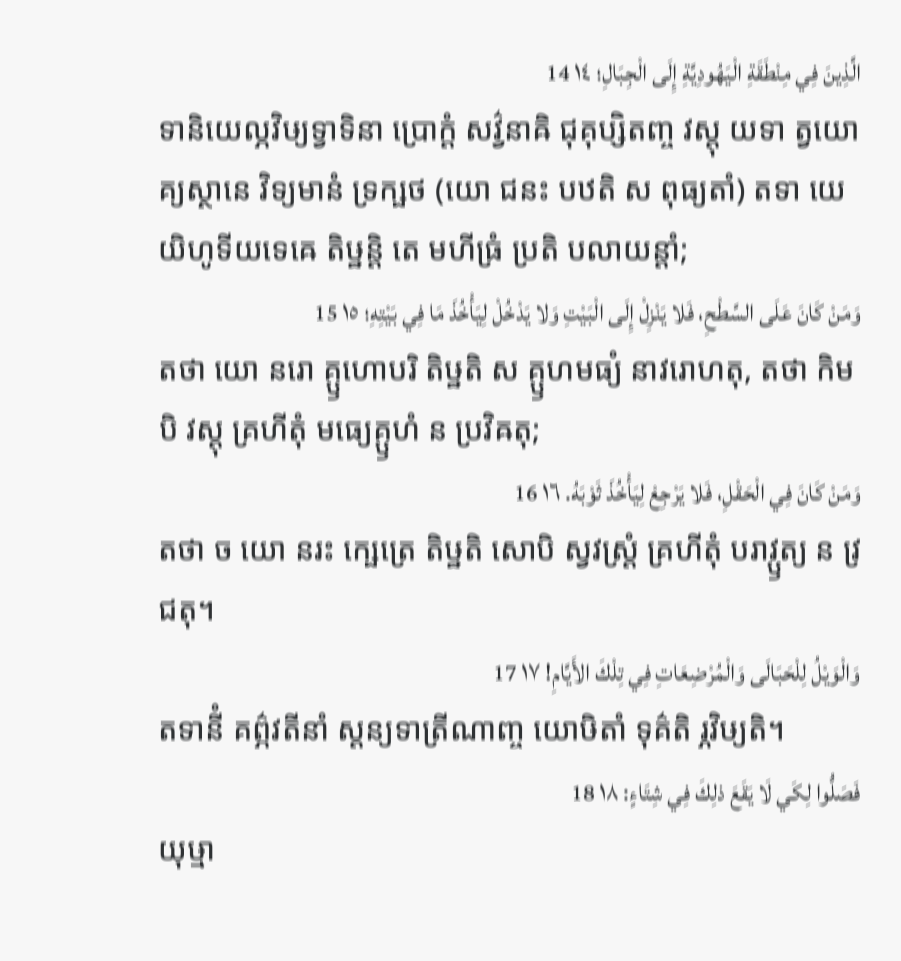الَّذِينَ فِي مِنْطَقَةِ الْيَهُودِيَّةِ إِلَى الْجِبَالِ؛ ١٤ 14
ទានិយេល្ភវិឞ្យទ្វាទិនា ប្រោក្តំ សវ៌្វនាឝិ ជុគុប្សិតញ្ច វស្តុ យទា ត្វយោគ្យស្ថានេ វិទ្យមានំ ទ្រក្ឞថ (យោ ជនះ បឋតិ ស ពុធ្យតាំ) តទា យេ យិហូទីយទេឝេ តិឞ្ឋន្តិ តេ មហីធ្រំ ប្រតិ បលាយន្តាំ;
وَمَنْ كَانَ عَلَى السَّطْحِ، فَلا يَنْزِلْ إِلَى الْبَيْتِ وَلا يَدْخُلْ لِيَأْخُذَ مَا فِي بَيْتِهِ؛ ١٥ 15
តថា យោ នរោ គ្ឫហោបរិ តិឞ្ឋតិ ស គ្ឫហមធ្យំ នាវរោហតុ, តថា កិមបិ វស្តុ គ្រហីតុំ មធ្យេគ្ឫហំ ន ប្រវិឝតុ;
وَمَنْ كَانَ فِي الْحَقْلِ، فَلا يَرْجِعْ لِيَأْخُذَ ثَوْبَهُ. ١٦ 16
តថា ច យោ នរះ ក្ឞេត្រេ តិឞ្ឋតិ សោបិ ស្វវស្ត្រំ គ្រហីតុំ បរាវ្ឫត្យ ន វ្រជតុ។
وَالْوَيْلُ لِلْحَبَالَى وَالْمُرْضِعَاتِ فِي تِلْكَ الأَيَّامِ! ١٧ 17
តទានីំ គព៌្ភវតីនាំ ស្តន្យទាត្រីណាញ្ច យោឞិតាំ ទុគ៌តិ រ្ភវិឞ្យតិ។
فَصَلُّوا لِكَي لَا يَقَعَ ذلِكَ فِي شِتَاءٍ: ١٨ 18
យុឞ្មា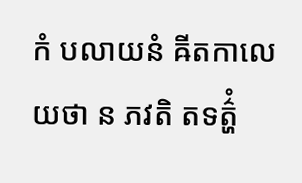កំ បលាយនំ ឝីតកាលេ យថា ន ភវតិ តទត៌្ហំ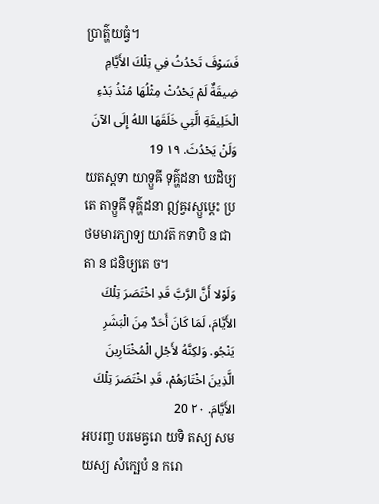ប្រាត៌្ហយធ្វំ។
فَسَوْفَ تَحْدُثُ فِي تِلْكَ الأَيَّامِ ضِيقَةٌ لَمْ يَحْدُثْ مِثْلُهَا مُنْذُ بَدْءِ الْخَلِيقَةِ الَّتِي خَلَقَهَا اللهُ إِلَى الآنَ وَلَنْ يَحْدُثَ. ١٩ 19
យតស្តទា យាទ្ឫឝី ទុគ៌្ហដនា ឃដិឞ្យតេ តាទ្ឫឝី ទុគ៌្ហដនា ឦឝ្វរស្ឫឞ្ដេះ ប្រថមមារភ្យាទ្យ យាវត៑ កទាបិ ន ជាតា ន ជនិឞ្យតេ ច។
وَلَوْلا أَنَّ الرَّبَّ قَدِ اخْتَصَرَ تِلْكَ الأَيَّامَ، لَمَا كَانَ أَحَدٌ مِنَ الْبَشَرِ يَنْجُو. وَلكِنَّهُ لأَجْلِ الْمُخْتَارِينَ الَّذِينَ اخْتَارَهُمْ، قَدِ اخْتَصَرَ تِلْكَ الأَيَّامَ. ٢٠ 20
អបរញ្ច បរមេឝ្វរោ យទិ តស្យ សមយស្យ សំក្ឞេបំ ន ករោ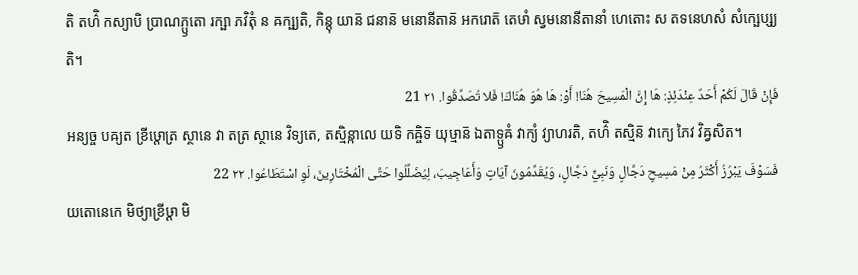តិ តហ៌ិ កស្យាបិ ប្រាណភ្ឫតោ រក្ឞា ភវិតុំ ន ឝក្ឞ្យតិ, កិន្តុ យាន៑ ជនាន៑ មនោនីតាន៑ អករោត៑ តេឞាំ ស្វមនោនីតានាំ ហេតោះ ស តទនេហសំ សំក្ឞេប្ស្យតិ។
فَإِنْ قَالَ لَكُمْ أَحَدٌ عِنْدَئِذٍ: هَا إِنَّ الْمَسِيحَ هُنَا! أَوْ: هَا هُوَ هُنَاكَ! فَلا تُصَدِّقُوا. ٢١ 21
អន្យច្ច បឝ្យត ខ្រីឞ្ដោត្រ ស្ថានេ វា តត្រ ស្ថានេ វិទ្យតេ, តស្មិន្កាលេ យទិ កឝ្ចិទ៑ យុឞ្មាន៑ ឯតាទ្ឫឝំ វាក្យំ វ្យាហរតិ, តហ៌ិ តស្មិន៑ វាក្យេ ភៃវ វិឝ្វសិត។
فَسَوْفَ يَبْرُزُ أَكْثَرُ مِنْ مَسِيحٍ دَجَّالٍ وَنَبِيٍّ دَجَّالٍ، وَيُقَدِّمُونَ آيَاتٍ وَأَعَاجِيبَ، لِيُضَلِّلُوا حَتَّى الْمُخْتَارِينَ، لَوِ اسْتَطَاعُوا. ٢٢ 22
យតោនេកេ មិថ្យាខ្រីឞ្ដា មិ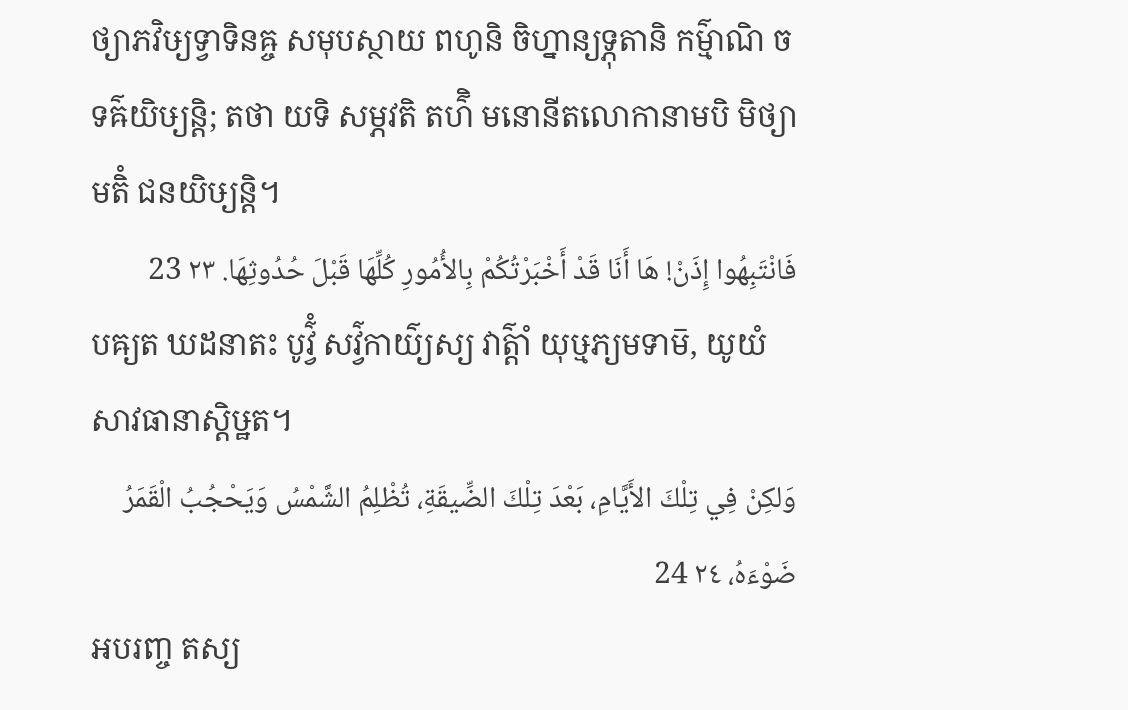ថ្យាភវិឞ្យទ្វាទិនឝ្ច សមុបស្ថាយ ពហូនិ ចិហ្នាន្យទ្ភុតានិ កម៌្មាណិ ច ទឝ៌យិឞ្យន្តិ; តថា យទិ សម្ភវតិ តហ៌ិ មនោនីតលោកានាមបិ មិថ្យាមតិំ ជនយិឞ្យន្តិ។
فَانْتَبِهُوا إِذَنْ! هَا أَنَا قَدْ أَخْبَرْتُكُمْ بِالأُمُورِ كُلِّهَا قَبْلَ حُدُوثِهَا. ٢٣ 23
បឝ្យត ឃដនាតះ បូវ៌្វំ សវ៌្វកាយ៌្យស្យ វាត៌្តាំ យុឞ្មភ្យមទាម៑, យូយំ សាវធានាស្តិឞ្ឋត។
وَلكِنْ فِي تِلْكَ الأَيَّامِ، بَعْدَ تِلْكَ الضِّيقَةِ، تُظْلِمُ الشَّمْسُ وَيَحْجُبُ الْقَمَرُ ضَوْءَهُ، ٢٤ 24
អបរញ្ច តស្យ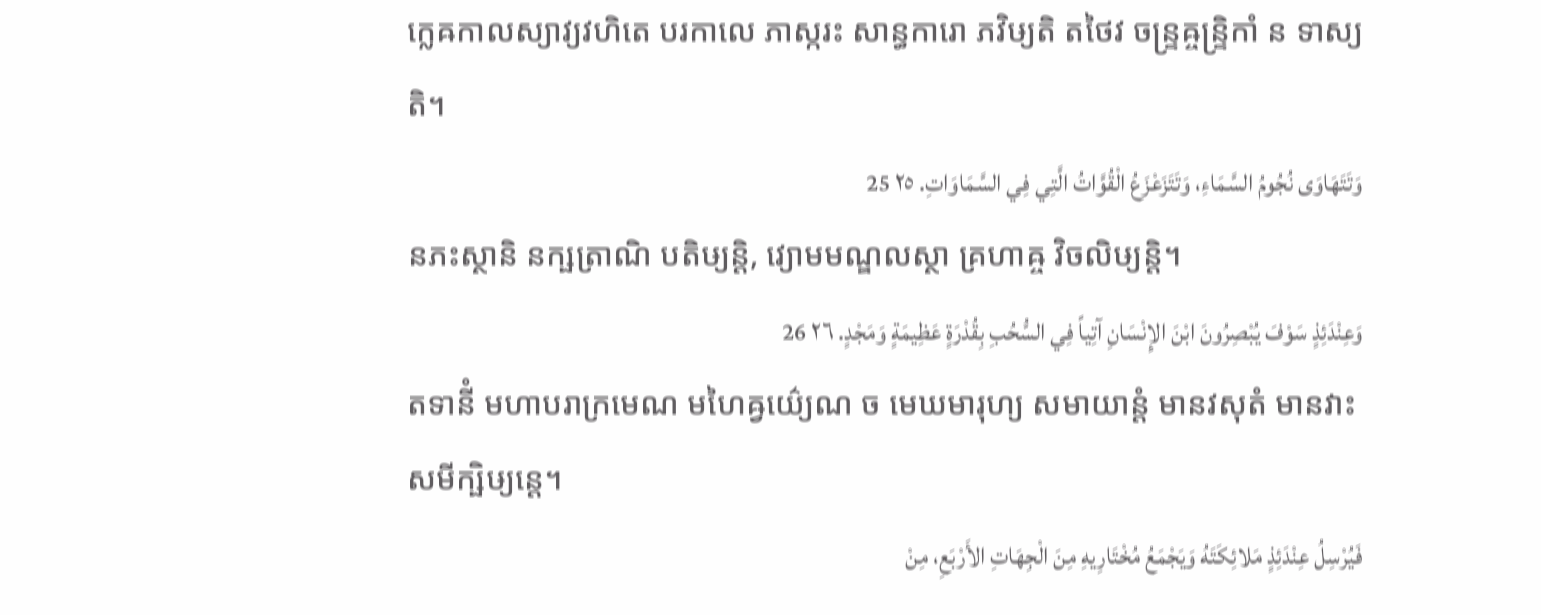ក្លេឝកាលស្យាវ្យវហិតេ បរកាលេ ភាស្ករះ សាន្ធការោ ភវិឞ្យតិ តថៃវ ចន្ទ្រឝ្ចន្ទ្រិកាំ ន ទាស្យតិ។
وَتَتَهَاوَى نُجُومُ السَّمَاءِ، وَتَتَزَعْزَعُ الْقُوَّاتُ الَّتِي فِي السَّمَاوَاتِ. ٢٥ 25
នភះស្ថានិ នក្ឞត្រាណិ បតិឞ្យន្តិ, វ្យោមមណ្ឌលស្ថា គ្រហាឝ្ច វិចលិឞ្យន្តិ។
وَعِنْدَئِذٍ سَوْفَ يُبْصِرُونَ ابْنَ الإِنْسَانِ آتِياً فِي السُّحُبِ بِقُدْرَةٍ عَظِيمَةٍ وَمَجْدٍ. ٢٦ 26
តទានីំ មហាបរាក្រមេណ មហៃឝ្វយ៌្យេណ ច មេឃមារុហ្យ សមាយាន្តំ មានវសុតំ មានវាះ សមីក្ឞិឞ្យន្តេ។
فَيُرْسِلُ عِنْدَئِذٍ مَلائِكَتَهُ وَيَجْمَعُ مُخْتَارِيهِ مِنَ الْجِهَاتِ الأَرْبَعِ، مِنْ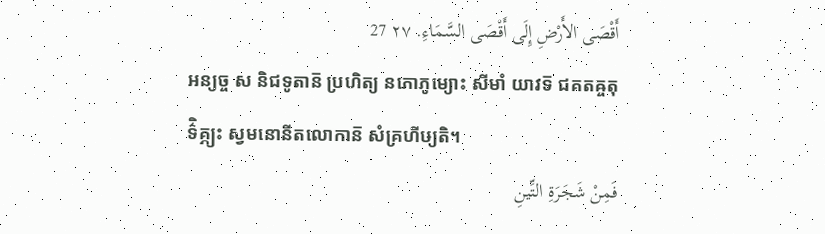أَقْصَى الأَرْضِ إِلَى أَقْصَى السَّمَاءِ. ٢٧ 27
អន្យច្ច ស និជទូតាន៑ ប្រហិត្យ នភោភូម្យោះ សីមាំ យាវទ៑ ជគតឝ្ចតុទ៌ិគ្ភ្យះ ស្វមនោនីតលោកាន៑ សំគ្រហីឞ្យតិ។
فَمِنْ شَجَرَةِ التِّينِ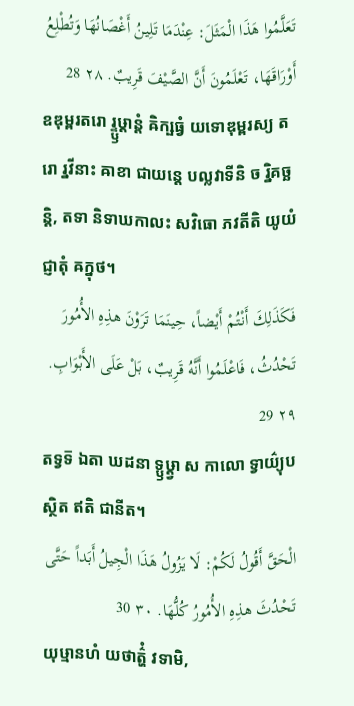تَعَلَّمُوا هَذَا الْمَثَلَ: عِنْدَمَا تَلِينُ أَغْصَانُهَا وَتُطْلِعُ أَوْرَاقَهَا، تَعْلَمُونَ أَنَّ الصَّيْفَ قَرِيبٌ. ٢٨ 28
ឧឌុម្ពរតរោ រ្ទ្ឫឞ្ដាន្តំ ឝិក្ឞធ្វំ យទោឌុម្ពរស្យ តរោ រ្នវីនាះ ឝាខា ជាយន្តេ បល្លវាទីនិ ច រ្និគច្ឆន្តិ, តទា និទាឃកាលះ សវិធោ ភវតីតិ យូយំ ជ្ញាតុំ ឝក្នុថ។
فَكَذَلِكَ أَنْتُمْ أَيْضاً، حِينَمَا تَرَوْنَ هذِهِ الأُمُورَ تَحْدُثُ، فَاعْلَمُوا أَنَّهُ قَرِيبٌ، بَلْ عَلَى الأَبْوَابِ. ٢٩ 29
តទ្វទ៑ ឯតា ឃដនា ទ្ឫឞ្ដ្វា ស កាលោ ទ្វាយ៌្យុបស្ថិត ឥតិ ជានីត។
الْحَقَّ أَقُولُ لَكُمْ: لَا يَزُولُ هَذَا الْجِيلُ أَبَداً حَتَّى تَحْدُثَ هذِهِ الأُمُورُ كُلُّهَا. ٣٠ 30
យុឞ្មានហំ យថាត៌្ហំ វទាមិ,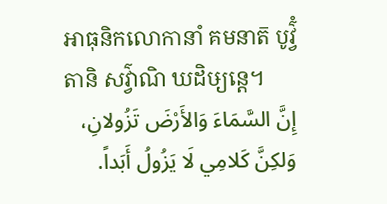អាធុនិកលោកានាំ គមនាត៑ បូវ៌្វំ តានិ សវ៌្វាណិ ឃដិឞ្យន្តេ។
إِنَّ السَّمَاءَ وَالأَرْضَ تَزُولانِ، وَلكِنَّ كَلامِي لَا يَزُولُ أَبَداً.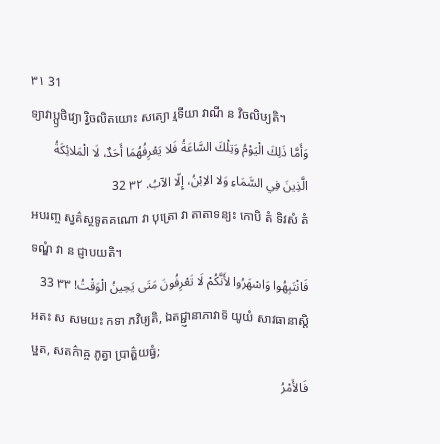٣١ 31
ទ្យាវាប្ឫថិវ្យោ រ្វិចលិតយោះ សត្យោ រ្មទីយា វាណី ន វិចលិឞ្យតិ។
وَأَمَّا ذَلِكَ الْيَوْمُ وَتِلْكَ السَّاعَةُ فَلا يَعْرِفُهُمَا أَحَدٌ، لَا الْمَلائِكَةُ الَّذِينَ فِي السَّمَاءِ وَلا الاِبْنُ، إِلّا الآبُ. ٣٢ 32
អបរញ្ច ស្វគ៌ស្ថទូតគណោ វា បុត្រោ វា តាតាទន្យះ កោបិ តំ ទិវសំ តំ ទណ្ឌំ វា ន ជ្ញាបយតិ។
فَانْتَبِهُوا وَاسْهَرُوا لأَنَّكُمْ لَا تَعْرِفُونَ مَتَى يَحِينُ الْوَقْتُ! ٣٣ 33
អតះ ស សមយះ កទា ភវិឞ្យតិ, ឯតជ្ជ្ញានាភាវាទ៑ យូយំ សាវធានាស្តិឞ្ឋត, សតក៌ាឝ្ច ភូត្វា ប្រាត៌្ហយធ្វំ;
فَالأَمْرُ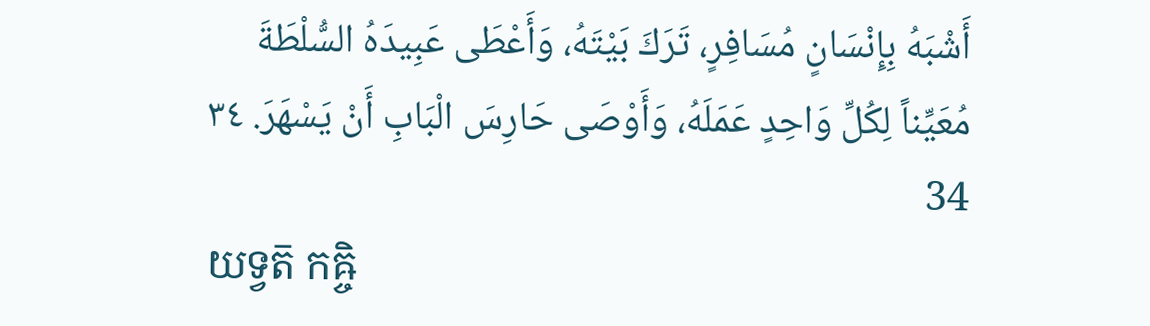أَشْبَهُ بِإِنْسَانٍ مُسَافِرٍ، تَرَكَ بَيْتَهُ، وَأَعْطَى عَبِيدَهُ السُّلْطَةَ مُعَيِّناً لِكُلِّ وَاحِدٍ عَمَلَهُ، وَأَوْصَى حَارِسَ الْبَابِ أَنْ يَسْهَرَ. ٣٤ 34
យទ្វត៑ កឝ្ចិ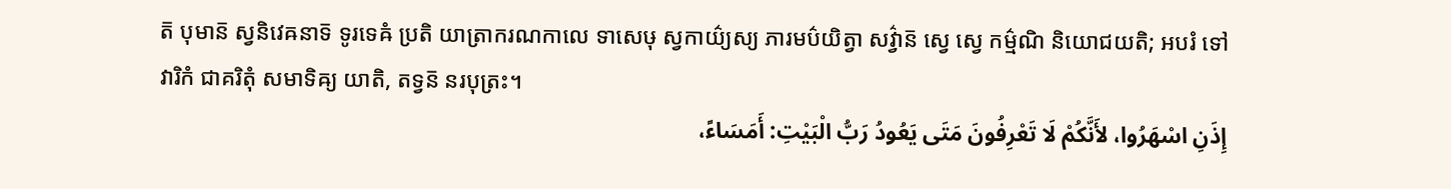ត៑ បុមាន៑ ស្វនិវេឝនាទ៑ ទូរទេឝំ ប្រតិ យាត្រាករណកាលេ ទាសេឞុ ស្វកាយ៌្យស្យ ភារមប៌យិត្វា សវ៌្វាន៑ ស្វេ ស្វេ កម៌្មណិ និយោជយតិ; អបរំ ទៅវារិកំ ជាគរិតុំ សមាទិឝ្យ យាតិ, តទ្វន៑ នរបុត្រះ។
إِذَنِ اسْهَرُوا، لأَنَّكُمْ لَا تَعْرِفُونَ مَتَى يَعُودُ رَبُّ الْبَيْتِ: أَمَسَاءً،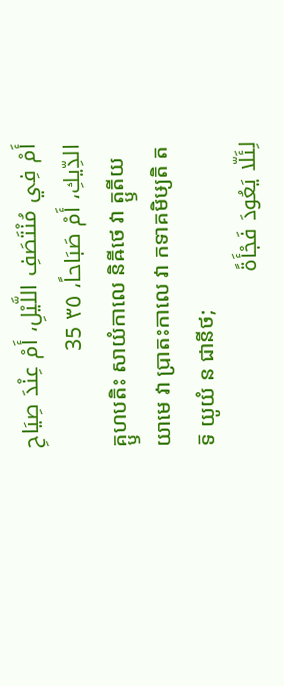أَمْ فِي مُنْتَصَفِ اللَّيْلِ، أَمْ عِنْدَ صِيَاحِ الدِّيكِ، أَمْ صَبَاحاً، ٣٥ 35
គ្ឫហបតិះ សាយំកាលេ និឝីថេ វា ត្ឫតីយយាមេ វា ប្រាតះកាលេ វា កទាគមិឞ្យតិ តទ៑ យូយំ ន ជានីថ;
لِئَلّا يَعُودَ فَجْأَةً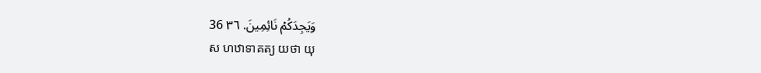وَيَجِدَكُمْ نَائِمِينَ. ٣٦ 36
ស ហឋាទាគត្យ យថា យុ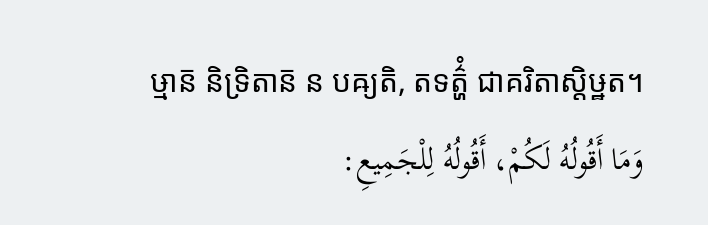ឞ្មាន៑ និទ្រិតាន៑ ន បឝ្យតិ, តទត៌្ហំ ជាគរិតាស្តិឞ្ឋត។
وَمَا أَقُولُهُ لَكُمْ، أَقُولُهُ لِلْجَمِيعِ: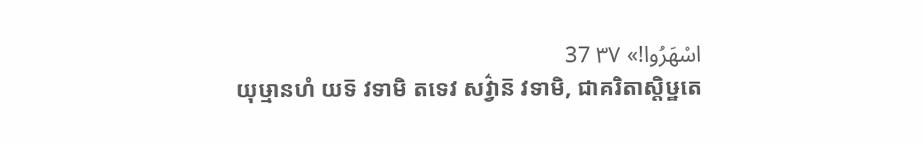اسْهَرُوا!» ٣٧ 37
យុឞ្មានហំ យទ៑ វទាមិ តទេវ សវ៌្វាន៑ វទាមិ, ជាគរិតាស្តិឞ្ឋតេ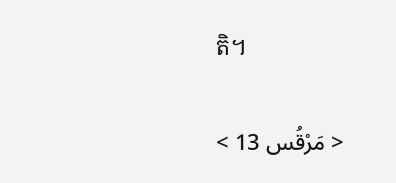តិ។

< مَرْقُس 13 >